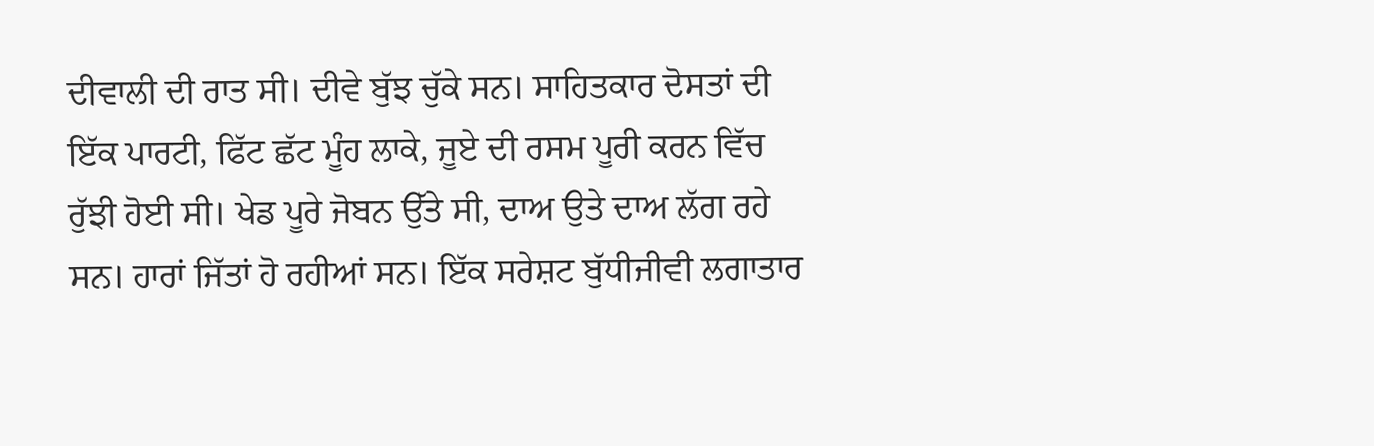ਦੀਵਾਲੀ ਦੀ ਰਾਤ ਸੀ। ਦੀਵੇ ਬੁੱਝ ਚੁੱਕੇ ਸਨ। ਸਾਹਿਤਕਾਰ ਦੋਸਤਾਂ ਦੀ ਇੱਕ ਪਾਰਟੀ, ਫਿੱਟ ਛੱਟ ਮੂੰਹ ਲਾਕੇ, ਜੂਏ ਦੀ ਰਸਮ ਪੂਰੀ ਕਰਨ ਵਿੱਚ ਰੁੱਝੀ ਹੋਈ ਸੀ। ਖੇਡ ਪੂਰੇ ਜੋਬਨ ਉੱਤੇ ਸੀ, ਦਾਅ ਉਤੇ ਦਾਅ ਲੱਗ ਰਹੇ ਸਨ। ਹਾਰਾਂ ਜਿੱਤਾਂ ਹੋ ਰਹੀਆਂ ਸਨ। ਇੱਕ ਸਰੇਸ਼ਟ ਬੁੱਧੀਜੀਵੀ ਲਗਾਤਾਰ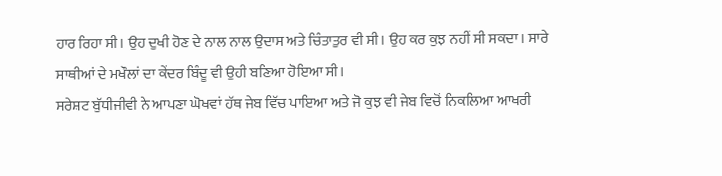ਹਾਰ ਰਿਹਾ ਸੀ। ਉਹ ਦੁਖੀ ਹੋਣ ਦੇ ਨਾਲ ਨਾਲ ਉਦਾਸ ਅਤੇ ਚਿੰਤਾਤੁਰ ਵੀ ਸੀ। ਉਹ ਕਰ ਕੁਝ ਨਹੀਂ ਸੀ ਸਕਦਾ। ਸਾਰੇ ਸਾਥੀਆਂ ਦੇ ਮਖੌਲਾਂ ਦਾ ਕੇਂਦਰ ਬਿੰਦੂ ਵੀ ਉਹੀ ਬਣਿਆ ਹੋਇਆ ਸੀ।
ਸਰੇਸ਼ਟ ਬੁੱਧੀਜੀਵੀ ਨੇ ਆਪਣਾ ਘੋਖਵਾਂ ਹੱਥ ਜੇਬ ਵਿੱਚ ਪਾਇਆ ਅਤੇ ਜੋ ਕੁਝ ਵੀ ਜੇਬ ਵਿਚੋਂ ਨਿਕਲਿਆ ਆਖਰੀ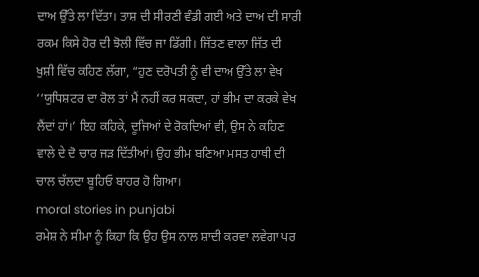ਦਾਅ ਉੱਤੇ ਲਾ ਦਿੱਤਾ। ਤਾਸ਼ ਦੀ ਸੀਰਣੀ ਵੰਡੀ ਗਈ ਅਤੇ ਦਾਅ ਦੀ ਸਾਰੀ ਰਕਮ ਕਿਸੇ ਹੋਰ ਦੀ ਝੋਲੀ ਵਿੱਚ ਜਾ ਡਿੱਗੀ। ਜਿੱਤਣ ਵਾਲਾ ਜਿੱਤ ਦੀ ਖੁਸ਼ੀ ਵਿੱਚ ਕਹਿਣ ਲੱਗਾ, “ਹੁਣ ਦਰੋਪਤੀ ਨੂੰ ਵੀ ਦਾਅ ਉੱਤੇ ਲਾ ਵੇਖ
‘‘ਯੁਧਿਸ਼ਟਰ ਦਾ ਰੋਲ ਤਾਂ ਮੈਂ ਨਹੀਂ ਕਰ ਸਕਦਾ, ਹਾਂ ਭੀਮ ਦਾ ਕਰਕੇ ਵੇਖ ਲੈਂਦਾਂ ਹਾਂ।’ ਇਹ ਕਹਿਕੇ, ਦੂਜਿਆਂ ਦੇ ਰੋਕਦਿਆਂ ਵੀ, ਉਸ ਨੇ ਕਹਿਣ ਵਾਲੇ ਦੇ ਦੋ ਚਾਰ ਜੜ ਦਿੱਤੀਆਂ। ਉਹ ਭੀਮ ਬਣਿਆ ਮਸਤ ਹਾਥੀ ਦੀ ਚਾਲ ਚੱਲਦਾ ਬੂਹਿਓ ਬਾਹਰ ਹੋ ਗਿਆ।
moral stories in punjabi
ਰਮੇਸ਼ ਨੇ ਸੀਮਾ ਨੂੰ ਕਿਹਾ ਕਿ ਉਹ ਉਸ ਨਾਲ ਸ਼ਾਦੀ ਕਰਵਾ ਲਵੇਗਾ ਪਰ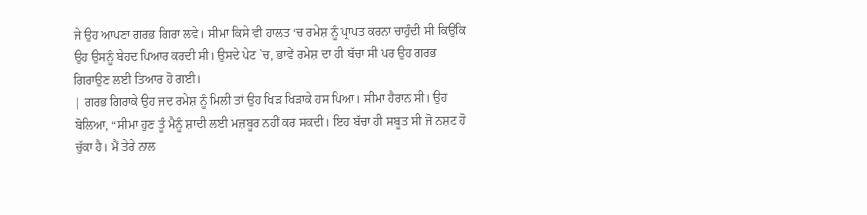ਜੇ ਉਹ ਆਪਣਾ ਗਰਭ ਗਿਰਾ ਲਵੇ। ਸੀਮਾ ਕਿਸੇ ਵੀ ਹਾਲਤ ‘ਚ ਰਮੇਸ਼ ਨੂੰ ਪ੍ਰਾਪਤ ਕਰਨਾ ਚਾਹੁੰਦੀ ਸੀ ਕਿਉਂਕਿ ਉਹ ਉਸਨੂੰ ਬੇਹਦ ਪਿਆਰ ਕਰਦੀ ਸੀ। ਉਸਦੇ ਪੇਟ `ਚ, ਭਾਵੇਂ ਰਮੇਸ਼ ਦਾ ਹੀ ਬੱਚਾ ਸੀ ਪਰ ਉਹ ਗਰਭ ਗਿਰਾਉਣ ਲਈ ਤਿਆਰ ਹੋ ਗਈ।
| ਗਰਭ ਗਿਰਾਕੇ ਉਹ ਜਦ ਰਮੇਸ਼ ਨੂੰ ਮਿਲੀ ਤਾਂ ਉਹ ਖਿੜ ਖਿੜਾਕੇ ਹਸ ਪਿਆ। ਸੀਮਾ ਹੈਰਾਨ ਸੀ। ਉਹ ਬੋਲਿਆ, “ਸੀਮਾ ਹੁਣ ਤੂੰ ਮੈਨੂੰ ਸ਼ਾਦੀ ਲਈ ਮਜ਼ਬੂਰ ਨਹੀਂ ਕਰ ਸਕਦੀ। ਇਹ ਬੱਚਾ ਹੀ ਸਬੂਤ ਸੀ ਜੋ ਨਸ਼ਟ ਹੋ ਚੁੱਕਾ ਹੈ। ਮੈਂ ਤੇਰੇ ਨਾਲ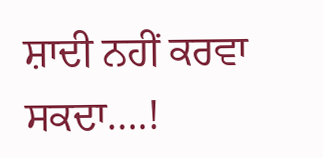ਸ਼ਾਦੀ ਨਹੀਂ ਕਰਵਾ ਸਕਦਾ….!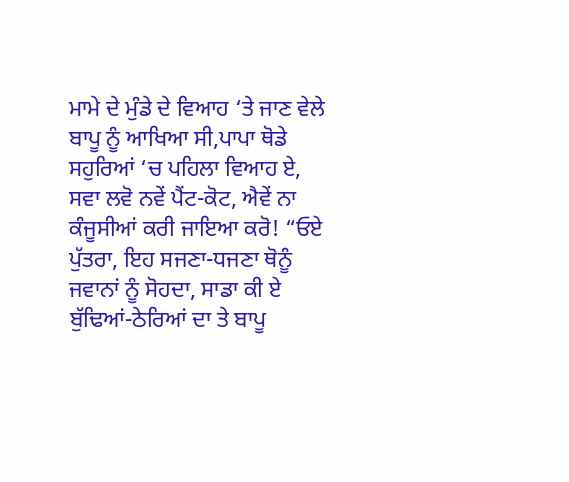ਮਾਮੇ ਦੇ ਮੁੰਡੇ ਦੇ ਵਿਆਹ ‘ਤੇ ਜਾਣ ਵੇਲੇ ਬਾਪੂ ਨੂੰ ਆਖਿਆ ਸੀ,ਪਾਪਾ ਥੋਡੇ ਸਹੁਰਿਆਂ ‘ਚ ਪਹਿਲਾ ਵਿਆਹ ਏ, ਸਵਾ ਲਵੋ ਨਵੇਂ ਪੈਂਟ-ਕੋਟ, ਐਵੇਂ ਨਾ ਕੰਜੂਸੀਆਂ ਕਰੀ ਜਾਇਆ ਕਰੋ! “ਓਏ ਪੁੱਤਰਾ, ਇਹ ਸਜਣਾ-ਧਜਣਾ ਥੋਨੂੰ ਜਵਾਨਾਂ ਨੂੰ ਸੋਹਦਾ, ਸਾਡਾ ਕੀ ਏ ਬੁੱਢਿਆਂ-ਠੇਰਿਆਂ ਦਾ ਤੇ ਬਾਪੂ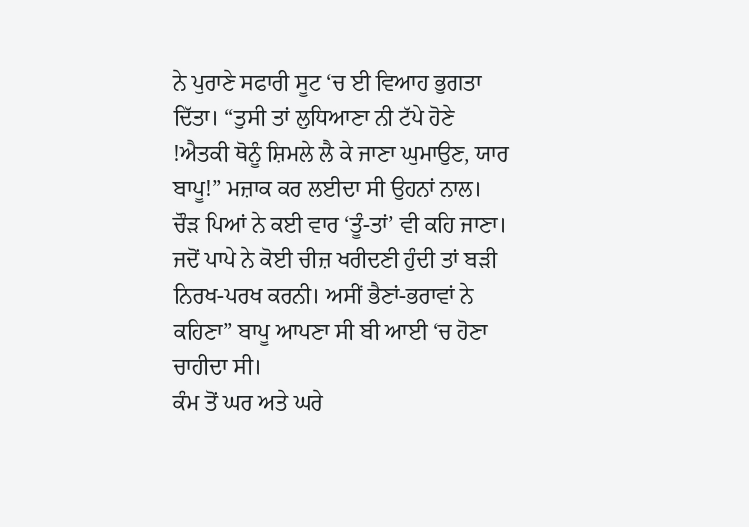ਨੇ ਪੁਰਾਣੇ ਸਫਾਰੀ ਸੂਟ ‘ਚ ਈ ਵਿਆਹ ਭੁਗਤਾ ਦਿੱਤਾ। “ਤੁਸੀ ਤਾਂ ਲੁਧਿਆਣਾ ਨੀ ਟੱਪੇ ਹੋਣੇ !ਐਤਕੀ ਥੋਨੂੰ ਸ਼ਿਮਲੇ ਲੈ ਕੇ ਜਾਣਾ ਘੁਮਾਉਣ, ਯਾਰ ਬਾਪੂ!” ਮਜ਼ਾਕ ਕਰ ਲਈਦਾ ਸੀ ਉਹਨਾਂ ਨਾਲ। ਚੌੜ ਪਿਆਂ ਨੇ ਕਈ ਵਾਰ ‘ਤੂੰ-ਤਾਂ’ ਵੀ ਕਹਿ ਜਾਣਾ। ਜਦੋਂ ਪਾਪੇ ਨੇ ਕੋਈ ਚੀਜ਼ ਖਰੀਦਣੀ ਹੁੰਦੀ ਤਾਂ ਬੜੀ ਨਿਰਖ-ਪਰਖ ਕਰਨੀ। ਅਸੀਂ ਭੈਣਾਂ-ਭਰਾਵਾਂ ਨੇ ਕਹਿਣਾ” ਬਾਪੂ ਆਪਣਾ ਸੀ ਬੀ ਆਈ ‘ਚ ਹੋਣਾ ਚਾਹੀਦਾ ਸੀ।
ਕੰਮ ਤੋਂ ਘਰ ਅਤੇ ਘਰੇ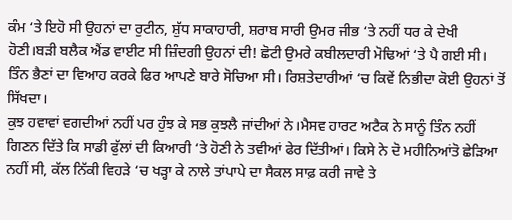ਕੰਮ ‘ਤੇ ਇਹੋ ਸੀ ਉਹਨਾਂ ਦਾ ਰੁਟੀਨ, ਸ਼ੁੱਧ ਸਾਕਾਹਾਰੀ, ਸ਼ਰਾਬ ਸਾਰੀ ਉਮਰ ਜੀਭ ‘ਤੇ ਨਹੀਂ ਧਰ ਕੇ ਦੇਖੀ ਹੋਣੀ।ਬੜੀ ਬਲੈਕ ਐਂਡ ਵਾਈਟ ਸੀ ਜ਼ਿੰਦਗੀ ਉਹਨਾਂ ਦੀ! ਛੋਟੀ ਉਮਰੇ ਕਬੀਲਦਾਰੀ ਮੋਢਿਆਂ ‘ਤੇ ਪੈ ਗਈ ਸੀ। ਤਿੰਨ ਭੈਣਾਂ ਦਾ ਵਿਆਹ ਕਰਕੇ ਫਿਰ ਆਪਣੇ ਬਾਰੇ ਸੋਚਿਆ ਸੀ। ਰਿਸ਼ਤੇਦਾਰੀਆਂ ‘ਚ ਕਿਵੇਂ ਨਿਭੀਦਾ ਕੋਈ ਉਹਨਾਂ ਤੋਂ ਸਿੱਖਦਾ।
ਕੁਝ ਹਵਾਵਾਂ ਵਗਦੀਆਂ ਨਹੀਂ ਪਰ ਹੁੰਝ ਕੇ ਸਭ ਕੁਝਲੈ ਜਾਂਦੀਆਂ ਨੇ।ਮੈਸਵ ਹਾਰਟ ਅਟੈਕ ਨੇ ਸਾਨੂੰ ਤਿੰਨ ਨਹੀਂ ਗਿਣਨ ਦਿੱਤੇ ਕਿ ਸਾਡੀ ਫੁੱਲਾਂ ਦੀ ਕਿਆਰੀ ‘ਤੇ ਹੋਣੀ ਨੇ ਤਵੀਆਂ ਫੇਰ ਦਿੱਤੀਆਂ। ਕਿਸੇ ਨੇ ਦੋ ਮਹੀਨਿਆਂਤੋ ਛੇੜਿਆ ਨਹੀਂ ਸੀ, ਕੱਲ ਨਿੱਕੀ ਵਿਹੜੇ ‘ਚ ਖੜ੍ਹਾ ਕੇ ਨਾਲੇ ਤਾਂਪਾਪੇ ਦਾ ਸੈਕਲ ਸਾਫ਼ ਕਰੀ ਜਾਵੇ ਤੇ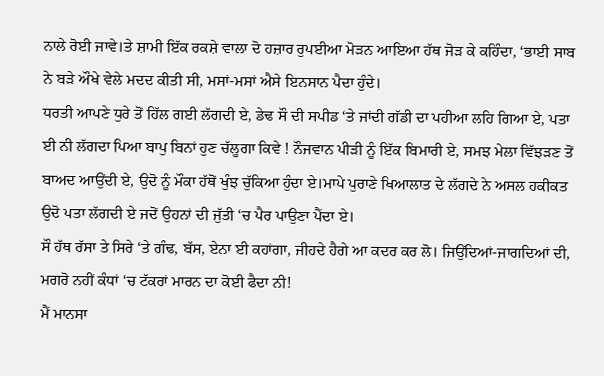ਨਾਲੇ ਰੋਈ ਜਾਵੇ।ਤੇ ਸ਼ਾਮੀ ਇੱਕ ਰਕਸ਼ੇ ਵਾਲਾ ਦੋ ਹਜ਼ਾਰ ਰੁਪਈਆ ਮੋੜਨ ਆਇਆ ਹੱਥ ਜੋੜ ਕੇ ਕਹਿੰਦਾ, ‘ਭਾਈ ਸਾਬ ਨੇ ਬੜੇ ਔਖੇ ਵੇਲੇ ਮਦਦ ਕੀਤੀ ਸੀ, ਮਸਾਂ-ਮਸਾਂ ਐਸੇ ਇਨਸਾਨ ਪੈਦਾ ਹੁੰਦੇ।
ਧਰਤੀ ਆਪਣੇ ਧੁਰੇ ਤੋਂ ਹਿੱਲ ਗਈ ਲੱਗਦੀ ਏ, ਡੇਢ ਸੌ ਦੀ ਸਪੀਡ ‘ਤੇ ਜਾਂਦੀ ਗੱਡੀ ਦਾ ਪਹੀਆ ਲਹਿ ਗਿਆ ਏ, ਪਤਾ ਈ ਨੀ ਲੱਗਦਾ ਪਿਆ ਬਾਪੁ ਬਿਨਾਂ ਹੁਣ ਚੱਲੂਗਾ ਕਿਵੇ ! ਨੌਜਵਾਨ ਪੀੜੀ ਨੂੰ ਇੱਕ ਬਿਮਾਰੀ ਏ, ਸਮਝ ਮੇਲਾ ਵਿੱਝੜਣ ਤੋਂ ਬਾਅਦ ਆਉਂਦੀ ਏ, ਉਦੋ ਨੂੰ ਮੌਕਾ ਹੱਥੋਂ ਖੁੰਝ ਚੁੱਕਿਆ ਹੁੰਦਾ ਏ।ਮਾਪੇ ਪੁਰਾਣੇ ਖਿਆਲਾਤ ਦੇ ਲੱਗਦੇ ਨੇ ਅਸਲ ਹਕੀਕਤ ਉਦੋ ਪਤਾ ਲੱਗਦੀ ਏ ਜਦੋਂ ਉਹਨਾਂ ਦੀ ਜੁੱਤੀ ‘ਚ ਪੈਰ ਪਾਉਣਾ ਪੈਂਦਾ ਏ।
ਸੌ ਹੱਥ ਰੱਸਾ ਤੇ ਸਿਰੇ ‘ਤੇ ਗੰਢ, ਬੱਸ, ਏਨਾ ਈ ਕਹਾਂਗਾ, ਜੀਹਦੇ ਹੈਗੇ ਆ ਕਦਰ ਕਰ ਲੋ। ਜਿਉਂਦਿਆਂ-ਜਾਗਦਿਆਂ ਦੀ, ਮਗਰੋ ਨਹੀਂ ਕੰਧਾਂ ‘ਚ ਟੱਕਰਾਂ ਮਾਰਨ ਦਾ ਕੋਈ ਫੈਦਾ ਨੀ!
ਮੈਂ ਮਾਨਸਾ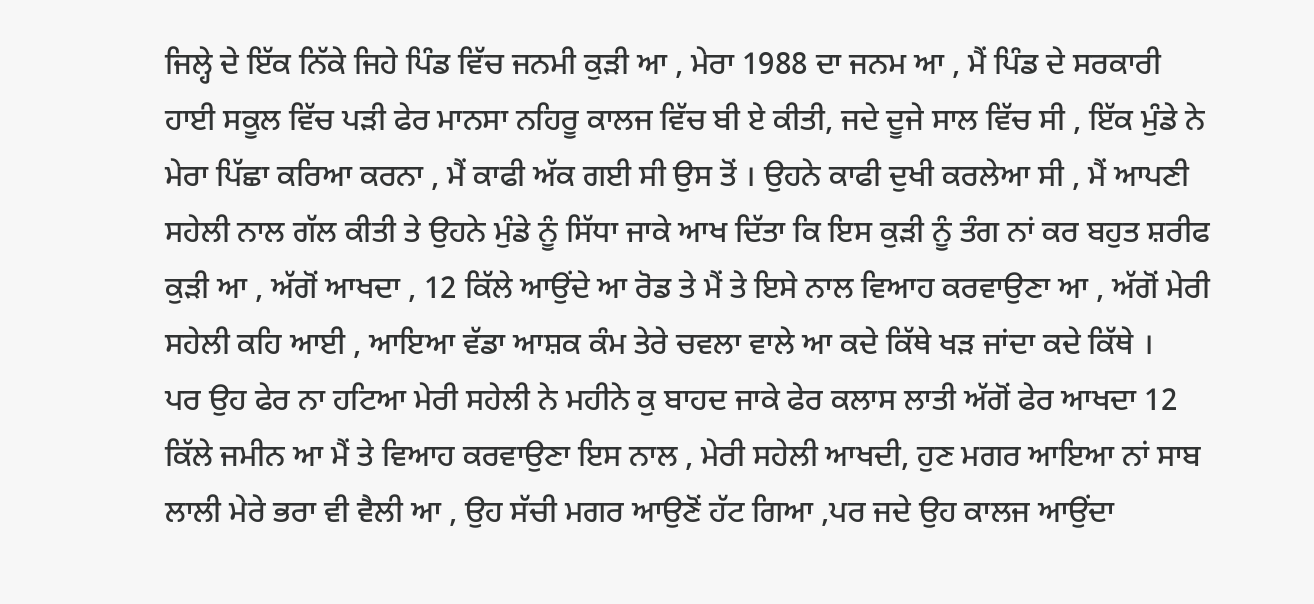ਜਿਲ੍ਹੇ ਦੇ ਇੱਕ ਨਿੱਕੇ ਜਿਹੇ ਪਿੰਡ ਵਿੱਚ ਜਨਮੀ ਕੁੜੀ ਆ , ਮੇਰਾ 1988 ਦਾ ਜਨਮ ਆ , ਮੈਂ ਪਿੰਡ ਦੇ ਸਰਕਾਰੀ ਹਾਈ ਸਕੂਲ ਵਿੱਚ ਪੜੀ ਫੇਰ ਮਾਨਸਾ ਨਹਿਰੂ ਕਾਲਜ ਵਿੱਚ ਬੀ ਏ ਕੀਤੀ, ਜਦੇ ਦੂਜੇ ਸਾਲ ਵਿੱਚ ਸੀ , ਇੱਕ ਮੁੰਡੇ ਨੇ ਮੇਰਾ ਪਿੱਛਾ ਕਰਿਆ ਕਰਨਾ , ਮੈਂ ਕਾਫੀ ਅੱਕ ਗਈ ਸੀ ਉਸ ਤੋਂ । ਉਹਨੇ ਕਾਫੀ ਦੁਖੀ ਕਰਲੇਆ ਸੀ , ਮੈਂ ਆਪਣੀ ਸਹੇਲੀ ਨਾਲ ਗੱਲ ਕੀਤੀ ਤੇ ਉਹਨੇ ਮੁੰਡੇ ਨੂੰ ਸਿੱਧਾ ਜਾਕੇ ਆਖ ਦਿੱਤਾ ਕਿ ਇਸ ਕੁੜੀ ਨੂੰ ਤੰਗ ਨਾਂ ਕਰ ਬਹੁਤ ਸ਼ਰੀਫ ਕੁੜੀ ਆ , ਅੱਗੋਂ ਆਖਦਾ , 12 ਕਿੱਲੇ ਆਉਂਦੇ ਆ ਰੋਡ ਤੇ ਮੈਂ ਤੇ ਇਸੇ ਨਾਲ ਵਿਆਹ ਕਰਵਾਉਣਾ ਆ , ਅੱਗੋਂ ਮੇਰੀ ਸਹੇਲੀ ਕਹਿ ਆਈ , ਆਇਆ ਵੱਡਾ ਆਸ਼ਕ ਕੰਮ ਤੇਰੇ ਚਵਲਾ ਵਾਲੇ ਆ ਕਦੇ ਕਿੱਥੇ ਖੜ ਜਾਂਦਾ ਕਦੇ ਕਿੱਥੇ ।
ਪਰ ਉਹ ਫੇਰ ਨਾ ਹਟਿਆ ਮੇਰੀ ਸਹੇਲੀ ਨੇ ਮਹੀਨੇ ਕੁ ਬਾਹਦ ਜਾਕੇ ਫੇਰ ਕਲਾਸ ਲਾਤੀ ਅੱਗੋਂ ਫੇਰ ਆਖਦਾ 12 ਕਿੱਲੇ ਜਮੀਨ ਆ ਮੈਂ ਤੇ ਵਿਆਹ ਕਰਵਾਉਣਾ ਇਸ ਨਾਲ , ਮੇਰੀ ਸਹੇਲੀ ਆਖਦੀ, ਹੁਣ ਮਗਰ ਆਇਆ ਨਾਂ ਸਾਬ ਲਾਲੀ ਮੇਰੇ ਭਰਾ ਵੀ ਵੈਲੀ ਆ , ਉਹ ਸੱਚੀ ਮਗਰ ਆਉਣੋਂ ਹੱਟ ਗਿਆ ,ਪਰ ਜਦੇ ਉਹ ਕਾਲਜ ਆਉਂਦਾ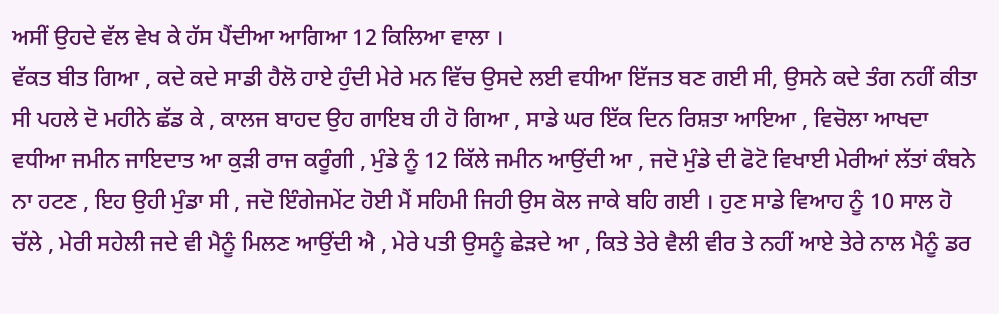ਅਸੀਂ ਉਹਦੇ ਵੱਲ ਵੇਖ ਕੇ ਹੱਸ ਪੈਂਦੀਆ ਆਗਿਆ 12 ਕਿਲਿਆ ਵਾਲਾ ।
ਵੱਕਤ ਬੀਤ ਗਿਆ , ਕਦੇ ਕਦੇ ਸਾਡੀ ਹੈਲੋ ਹਾਏ ਹੁੰਦੀ ਮੇਰੇ ਮਨ ਵਿੱਚ ਉਸਦੇ ਲਈ ਵਧੀਆ ਇੱਜਤ ਬਣ ਗਈ ਸੀ, ਉਸਨੇ ਕਦੇ ਤੰਗ ਨਹੀਂ ਕੀਤਾ ਸੀ ਪਹਲੇ ਦੋ ਮਹੀਨੇ ਛੱਡ ਕੇ , ਕਾਲਜ ਬਾਹਦ ਉਹ ਗਾਇਬ ਹੀ ਹੋ ਗਿਆ , ਸਾਡੇ ਘਰ ਇੱਕ ਦਿਨ ਰਿਸ਼ਤਾ ਆਇਆ , ਵਿਚੋਲਾ ਆਖਦਾ ਵਧੀਆ ਜਮੀਨ ਜਾਇਦਾਤ ਆ ਕੁੜੀ ਰਾਜ ਕਰੂੰਗੀ , ਮੁੰਡੇ ਨੂੰ 12 ਕਿੱਲੇ ਜਮੀਨ ਆਉਂਦੀ ਆ , ਜਦੋ ਮੁੰਡੇ ਦੀ ਫੋਟੋ ਵਿਖਾਈ ਮੇਰੀਆਂ ਲੱਤਾਂ ਕੰਬਨੇ ਨਾ ਹਟਣ , ਇਹ ਉਹੀ ਮੁੰਡਾ ਸੀ , ਜਦੋ ਇੰਗੇਜਮੇਂਟ ਹੋਈ ਮੈਂ ਸਹਿਮੀ ਜਿਹੀ ਉਸ ਕੋਲ ਜਾਕੇ ਬਹਿ ਗਈ । ਹੁਣ ਸਾਡੇ ਵਿਆਹ ਨੂੰ 10 ਸਾਲ ਹੋ ਚੱਲੇ , ਮੇਰੀ ਸਹੇਲੀ ਜਦੇ ਵੀ ਮੈਨੂੰ ਮਿਲਣ ਆਉਂਦੀ ਐ , ਮੇਰੇ ਪਤੀ ਉਸਨੂੰ ਛੇੜਦੇ ਆ , ਕਿਤੇ ਤੇਰੇ ਵੈਲੀ ਵੀਰ ਤੇ ਨਹੀਂ ਆਏ ਤੇਰੇ ਨਾਲ ਮੈਨੂੰ ਡਰ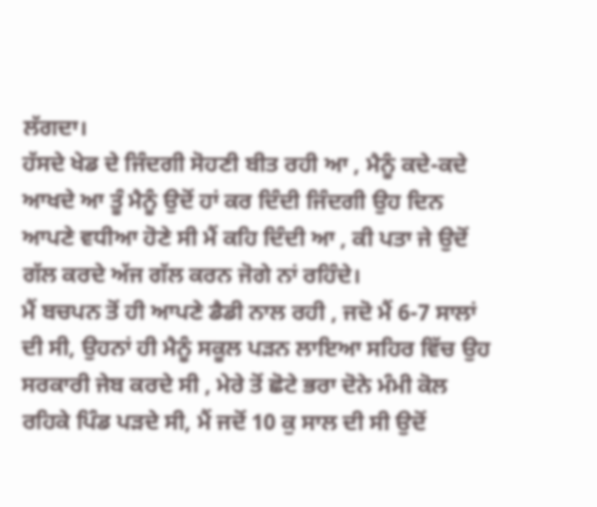ਲੱਗਦਾ।
ਹੱਸਦੇ ਖੇਡ ਦੇ ਜਿੰਦਗੀ ਸੋਹਣੀ ਬੀਤ ਰਹੀ ਆ , ਮੈਨੂੰ ਕਦੇ-ਕਦੇ ਆਖਦੇ ਆ ਤੂੰ ਮੈਨੂੰ ਉਦੋਂ ਹਾਂ ਕਰ ਦਿੰਦੀ ਜਿੰਦਗੀ ਉਹ ਦਿਨ ਆਪਣੇ ਵਧੀਆ ਹੋਣੇ ਸੀ ਮੈਂ ਕਹਿ ਦਿੰਦੀ ਆ , ਕੀ ਪਤਾ ਜੇ ਉਦੋਂ ਗੱਲ ਕਰਦੇ ਅੱਜ ਗੱਲ ਕਰਨ ਜੋਗੇ ਨਾਂ ਰਹਿੰਦੇ।
ਮੈਂ ਬਚਪਨ ਤੋਂ ਹੀ ਆਪਣੇ ਡੈਡੀ ਨਾਲ ਰਹੀ , ਜਦੋ ਮੈਂ 6-7 ਸਾਲਾਂ ਦੀ ਸੀ, ਉਹਨਾਂ ਹੀ ਮੈਨੂੰ ਸਕੂਲ ਪੜਨ ਲਾਇਆ ਸਹਿਰ ਵਿੱਚ ਉਹ ਸਰਕਾਰੀ ਜੇਬ ਕਰਦੇ ਸੀ , ਮੇਰੇ ਤੋਂ ਛੋਟੇ ਭਰਾ ਦੋਨੇ ਮੰਮੀ ਕੋਲ ਰਹਿਕੇ ਪਿੰਡ ਪੜਦੇ ਸੀ, ਮੈਂ ਜਦੋਂ 10 ਕੁ ਸਾਲ ਦੀ ਸੀ ਉਦੋਂ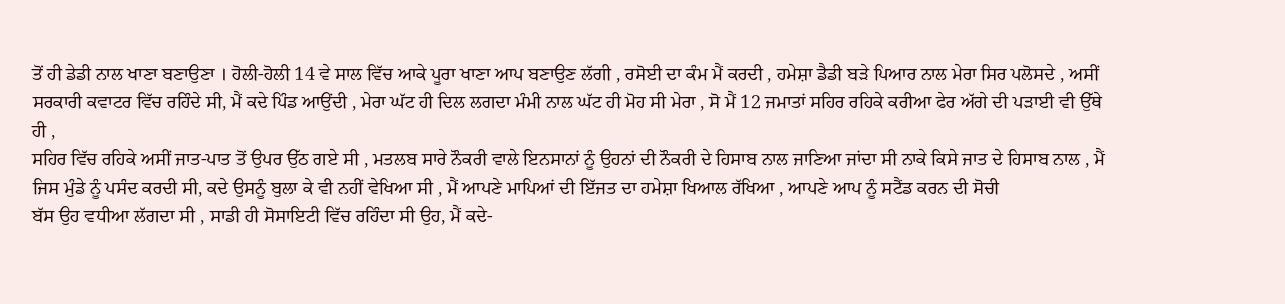ਤੋਂ ਹੀ ਡੇਡੀ ਨਾਲ ਖਾਣਾ ਬਣਾਉਣਾ । ਹੋਲੀ-ਹੋਲੀ 14 ਵੇ ਸਾਲ ਵਿੱਚ ਆਕੇ ਪੂਰਾ ਖਾਣਾ ਆਪ ਬਣਾਉਣ ਲੱਗੀ , ਰਸੋਈ ਦਾ ਕੰਮ ਮੈਂ ਕਰਦੀ , ਹਮੇਸ਼ਾ ਡੈਡੀ ਬੜੇ ਪਿਆਰ ਨਾਲ ਮੇਰਾ ਸਿਰ ਪਲੋਸਦੇ , ਅਸੀਂ ਸਰਕਾਰੀ ਕਵਾਟਰ ਵਿੱਚ ਰਹਿੰਦੇ ਸੀ, ਮੈਂ ਕਦੇ ਪਿੰਡ ਆਉਂਦੀ , ਮੇਰਾ ਘੱਟ ਹੀ ਦਿਲ ਲਗਦਾ ਮੰਮੀ ਨਾਲ ਘੱਟ ਹੀ ਮੋਹ ਸੀ ਮੇਰਾ , ਸੋ ਮੈਂ 12 ਜਮਾਤਾਂ ਸਹਿਰ ਰਹਿਕੇ ਕਰੀਆ ਫੇਰ ਅੱਗੇ ਦੀ ਪੜਾਈ ਵੀ ਉੱਥੇ ਹੀ ,
ਸਹਿਰ ਵਿੱਚ ਰਹਿਕੇ ਅਸੀਂ ਜਾਤ-ਪਾਤ ਤੋਂ ਉਪਰ ਉੱਠ ਗਏ ਸੀ , ਮਤਲਬ ਸਾਰੇ ਨੌਕਰੀ ਵਾਲੇ ਇਨਸਾਨਾਂ ਨੂੰ ਉਹਨਾਂ ਦੀ ਨੌਕਰੀ ਦੇ ਹਿਸਾਬ ਨਾਲ ਜਾਣਿਆ ਜਾਂਦਾ ਸੀ ਨਾਕੇ ਕਿਸੇ ਜਾਤ ਦੇ ਹਿਸਾਬ ਨਾਲ , ਮੈਂ ਜਿਸ ਮੁੰਡੇ ਨੂੰ ਪਸੰਦ ਕਰਦੀ ਸੀ, ਕਦੇ ਉਸਨੂੰ ਬੁਲਾ ਕੇ ਵੀ ਨਹੀਂ ਵੇਖਿਆ ਸੀ , ਮੈਂ ਆਪਣੇ ਮਾਪਿਆਂ ਦੀ ਇੱਜਤ ਦਾ ਹਮੇਸ਼ਾ ਖਿਆਲ ਰੱਖਿਆ , ਆਪਣੇ ਆਪ ਨੂੰ ਸਟੈਂਡ ਕਰਨ ਦੀ ਸੋਚੀ
ਬੱਸ ਉਹ ਵਧੀਆ ਲੱਗਦਾ ਸੀ , ਸਾਡੀ ਹੀ ਸੋਸਾਇਟੀ ਵਿੱਚ ਰਹਿੰਦਾ ਸੀ ਉਹ, ਮੈਂ ਕਦੇ-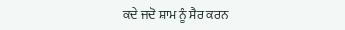ਕਦੇ ਜਦੋ ਸ਼ਾਮ ਨੂੰ ਸੈਰ ਕਰਨ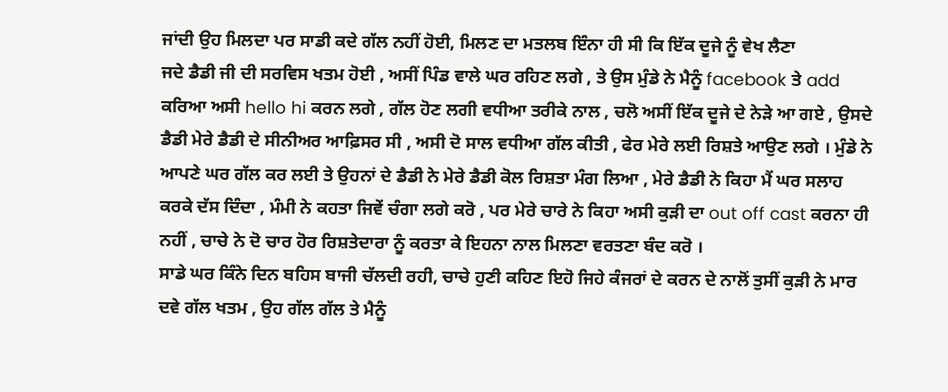ਜਾਂਦੀ ਉਹ ਮਿਲਦਾ ਪਰ ਸਾਡੀ ਕਦੇ ਗੱਲ ਨਹੀਂ ਹੋਈ, ਮਿਲਣ ਦਾ ਮਤਲਬ ਇੰਨਾ ਹੀ ਸੀ ਕਿ ਇੱਕ ਦੂਜੇ ਨੂੰ ਵੇਖ ਲੈਣਾ
ਜਦੇ ਡੈਡੀ ਜੀ ਦੀ ਸਰਵਿਸ ਖਤਮ ਹੋਈ , ਅਸੀਂ ਪਿੰਡ ਵਾਲੇ ਘਰ ਰਹਿਣ ਲਗੇ , ਤੇ ਉਸ ਮੁੰਡੇ ਨੇ ਮੈਨੂੰ facebook ਤੇ add ਕਰਿਆ ਅਸੀ hello hi ਕਰਨ ਲਗੇ , ਗੱਲ ਹੋਣ ਲਗੀ ਵਧੀਆ ਤਰੀਕੇ ਨਾਲ , ਚਲੋ ਅਸੀਂ ਇੱਕ ਦੂਜੇ ਦੇ ਨੇੜੇ ਆ ਗਏ , ਉਸਦੇ ਡੈਡੀ ਮੇਰੇ ਡੈਡੀ ਦੇ ਸੀਨੀਅਰ ਆਫ਼ਿਸਰ ਸੀ , ਅਸੀ ਦੋ ਸਾਲ ਵਧੀਆ ਗੱਲ ਕੀਤੀ , ਫੇਰ ਮੇਰੇ ਲਈ ਰਿਸ਼ਤੇ ਆਉਣ ਲਗੇ । ਮੁੰਡੇ ਨੇ ਆਪਣੇ ਘਰ ਗੱਲ ਕਰ ਲਈ ਤੇ ਉਹਨਾਂ ਦੇ ਡੈਡੀ ਨੇ ਮੇਰੇ ਡੈਡੀ ਕੋਲ ਰਿਸ਼ਤਾ ਮੰਗ ਲਿਆ , ਮੇਰੇ ਡੈਡੀ ਨੇ ਕਿਹਾ ਮੈਂ ਘਰ ਸਲਾਹ ਕਰਕੇ ਦੱਸ ਦਿੰਦਾ , ਮੰਮੀ ਨੇ ਕਹਤਾ ਜਿਵੇਂ ਚੰਗਾ ਲਗੇ ਕਰੋ , ਪਰ ਮੇਰੇ ਚਾਰੇ ਨੇ ਕਿਹਾ ਅਸੀ ਕੁੜੀ ਦਾ out off cast ਕਰਨਾ ਹੀ ਨਹੀਂ , ਚਾਚੇ ਨੇ ਦੋ ਚਾਰ ਹੋਰ ਰਿਸ਼ਤੇਦਾਰਾ ਨੂੰ ਕਰਤਾ ਕੇ ਇਹਨਾ ਨਾਲ ਮਿਲਣਾ ਵਰਤਣਾ ਬੰਦ ਕਰੋ ।
ਸਾਡੇ ਘਰ ਕਿੰਨੇ ਦਿਨ ਬਹਿਸ ਬਾਜੀ ਚੱਲਦੀ ਰਹੀ, ਚਾਚੇ ਹੁਣੀ ਕਹਿਣ ਇਹੋ ਜਿਹੇ ਕੰਜਰਾਂ ਦੇ ਕਰਨ ਦੇ ਨਾਲੋਂ ਤੁਸੀਂ ਕੁੜੀ ਨੇ ਮਾਰ ਦਵੇ ਗੱਲ ਖਤਮ , ਉਹ ਗੱਲ ਗੱਲ ਤੇ ਮੈਨੂੰ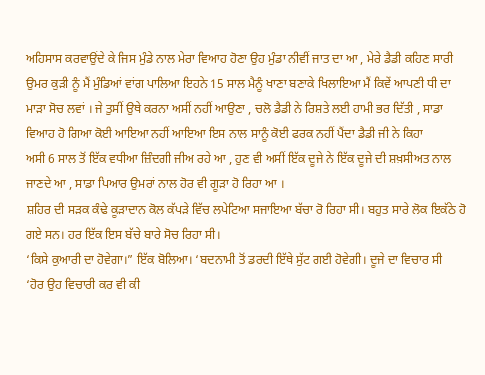ਅਹਿਸਾਸ ਕਰਵਾਉਂਦੇ ਕੇ ਜਿਸ ਮੁੰਡੇ ਨਾਲ ਮੇਰਾ ਵਿਆਹ ਹੋਣਾ ਉਹ ਮੁੰਡਾ ਨੀਵੀਂ ਜਾਤ ਦਾ ਆ , ਮੇਰੇ ਡੈਡੀ ਕਹਿਣ ਸਾਰੀ ਉਮਰ ਕੁੜੀ ਨੂੰ ਮੈਂ ਮੁੰਡਿਆਂ ਵਾਂਗ ਪਾਲਿਆ ਇਹਨੇ 15 ਸਾਲ ਮੈਨੂੰ ਖਾਣਾ ਬਣਾਕੇ ਖਿਲਾਇਆ ਮੈਂ ਕਿਵੇਂ ਆਪਣੀ ਧੀ ਦਾ ਮਾੜਾ ਸੋਚ ਲਵਾਂ । ਜੇ ਤੁਸੀਂ ਉਥੇ ਕਰਨਾ ਅਸੀਂ ਨਹੀਂ ਆਉਣਾ , ਚਲੋ ਡੈਡੀ ਨੇ ਰਿਸ਼ਤੇ ਲਈ ਹਾਮੀ ਭਰ ਦਿੱਤੀ , ਸਾਡਾ ਵਿਆਹ ਹੋ ਗਿਆ ਕੋਈ ਆਇਆ ਨਹੀਂ ਆਇਆ ਇਸ ਨਾਲ ਸਾਨੂੰ ਕੋਈ ਫਰਕ ਨਹੀਂ ਪੈਂਦਾ ਡੈਡੀ ਜੀ ਨੇ ਕਿਹਾ
ਅਸੀ 6 ਸਾਲ ਤੋਂ ਇੱਕ ਵਧੀਆ ਜ਼ਿੰਦਗੀ ਜੀਅ ਰਹੇ ਆ , ਹੁਣ ਵੀ ਅਸੀਂ ਇੱਕ ਦੂਜੇ ਨੇ ਇੱਕ ਦੂਜੇ ਦੀ ਸ਼ਖ਼ਸੀਅਤ ਨਾਲ ਜਾਣਦੇ ਆ , ਸਾਡਾ ਪਿਆਰ ਉਮਰਾਂ ਨਾਲ ਹੋਰ ਵੀ ਗੂੜਾ ਹੋ ਰਿਹਾ ਆ ।
ਸ਼ਹਿਰ ਦੀ ਸੜਕ ਕੰਢੇ ਕੂੜਾਦਾਨ ਕੋਲ ਕੱਪੜੇ ਵਿੱਚ ਲਪੇਟਿਆ ਸਜਾਇਆ ਬੱਚਾ ਰੋ ਰਿਹਾ ਸੀ। ਬਹੁਤ ਸਾਰੇ ਲੋਕ ਇਕੱਠੇ ਹੋ ਗਏ ਸਨ। ਹਰ ਇੱਕ ਇਸ ਬੱਚੇ ਬਾਰੇ ਸੋਚ ਰਿਹਾ ਸੀ।
‘ਕਿਸੇ ਕੁਆਰੀ ਦਾ ਹੋਵੇਗਾ।” ਇੱਕ ਬੋਲਿਆ। ‘ਬਦਨਾਮੀ ਤੋਂ ਡਰਦੀ ਇੱਥੇ ਸੁੱਟ ਗਈ ਹੋਵੇਗੀ। ਦੂਜੇ ਦਾ ਵਿਚਾਰ ਸੀ
‘ਹੋਰ ਉਹ ਵਿਚਾਰੀ ਕਰ ਵੀ ਕੀ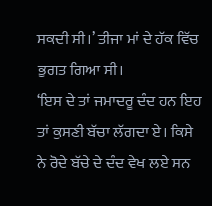ਸਕਦੀ ਸੀ।’ ਤੀਜਾ ਮਾਂ ਦੇ ਹੱਕ ਵਿੱਚ ਭੁਗਤ ਗਿਆ ਸੀ।
‘ਇਸ ਦੇ ਤਾਂ ਜਮਾਦਰੂ ਦੰਦ ਹਨ ਇਹ ਤਾਂ ਕੁਸਣੀ ਬੱਚਾ ਲੱਗਦਾ ਏ। ਕਿਸੇ ਨੇ ਰੋਦੇ ਬੱਚੇ ਦੇ ਦੰਦ ਵੇਖ ਲਏ ਸਨ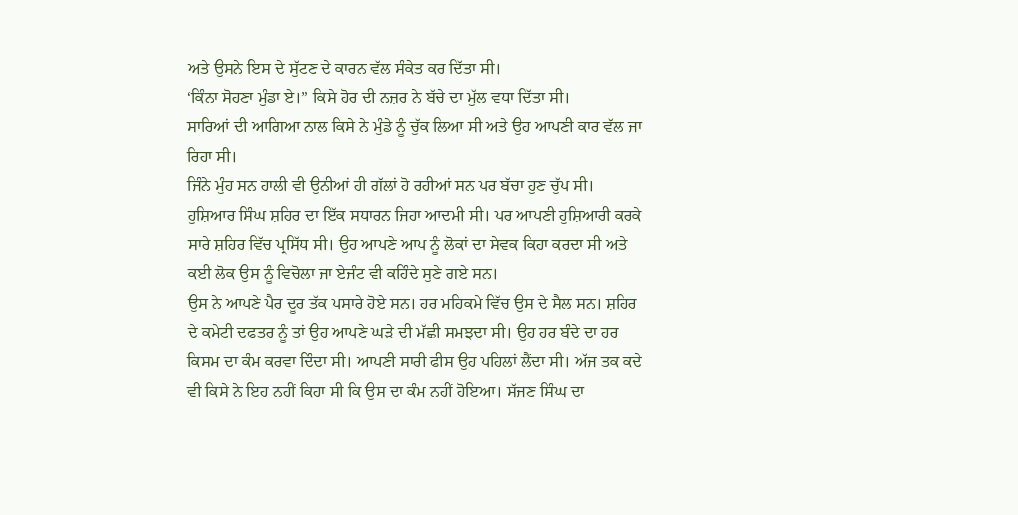ਅਤੇ ਉਸਨੇ ਇਸ ਦੇ ਸੁੱਟਣ ਦੇ ਕਾਰਨ ਵੱਲ ਸੰਕੇਤ ਕਰ ਦਿੱਤਾ ਸੀ।
‘ਕਿੰਨਾ ਸੋਹਣਾ ਮੁੰਡਾ ਏ।” ਕਿਸੇ ਹੋਰ ਦੀ ਨਜ਼ਰ ਨੇ ਬੱਚੇ ਦਾ ਮੁੱਲ ਵਧਾ ਦਿੱਤਾ ਸੀ।
ਸਾਰਿਆਂ ਦੀ ਆਗਿਆ ਨਾਲ ਕਿਸੇ ਨੇ ਮੁੰਡੇ ਨੂੰ ਚੁੱਕ ਲਿਆ ਸੀ ਅਤੇ ਉਹ ਆਪਣੀ ਕਾਰ ਵੱਲ ਜਾ ਰਿਹਾ ਸੀ।
ਜਿੰਨੇ ਮੁੰਹ ਸਨ ਹਾਲੀ ਵੀ ਉਨੀਆਂ ਹੀ ਗੱਲਾਂ ਹੋ ਰਹੀਆਂ ਸਨ ਪਰ ਬੱਚਾ ਹੁਣ ਚੁੱਪ ਸੀ।
ਹੁਸ਼ਿਆਰ ਸਿੰਘ ਸ਼ਹਿਰ ਦਾ ਇੱਕ ਸਧਾਰਨ ਜਿਹਾ ਆਦਮੀ ਸੀ। ਪਰ ਆਪਣੀ ਹੁਸ਼ਿਆਰੀ ਕਰਕੇ ਸਾਰੇ ਸ਼ਹਿਰ ਵਿੱਚ ਪ੍ਰਸਿੱਧ ਸੀ। ਉਹ ਆਪਣੇ ਆਪ ਨੂੰ ਲੋਕਾਂ ਦਾ ਸੇਵਕ ਕਿਹਾ ਕਰਦਾ ਸੀ ਅਤੇ ਕਈ ਲੋਕ ਉਸ ਨੂੰ ਵਿਚੋਲਾ ਜਾ ਏਜੰਟ ਵੀ ਕਹਿੰਦੇ ਸੁਣੇ ਗਏ ਸਨ।
ਉਸ ਨੇ ਆਪਣੇ ਪੈਰ ਦੂਰ ਤੱਕ ਪਸਾਰੇ ਹੋਏ ਸਨ। ਹਰ ਮਹਿਕਮੇ ਵਿੱਚ ਉਸ ਦੇ ਸੈਲ ਸਨ। ਸ਼ਹਿਰ ਦੇ ਕਮੇਟੀ ਦਫਤਰ ਨੂੰ ਤਾਂ ਉਹ ਆਪਣੇ ਘੜੇ ਦੀ ਮੱਛੀ ਸਮਝਦਾ ਸੀ। ਉਹ ਹਰ ਬੰਦੇ ਦਾ ਹਰ ਕਿਸਮ ਦਾ ਕੰਮ ਕਰਵਾ ਦਿੰਦਾ ਸੀ। ਆਪਣੀ ਸਾਰੀ ਫੀਸ ਉਹ ਪਹਿਲਾਂ ਲੈਂਦਾ ਸੀ। ਅੱਜ ਤਕ ਕਦੇ ਵੀ ਕਿਸੇ ਨੇ ਇਹ ਨਹੀਂ ਕਿਹਾ ਸੀ ਕਿ ਉਸ ਦਾ ਕੰਮ ਨਹੀਂ ਹੋਇਆ। ਸੱਜਣ ਸਿੰਘ ਦਾ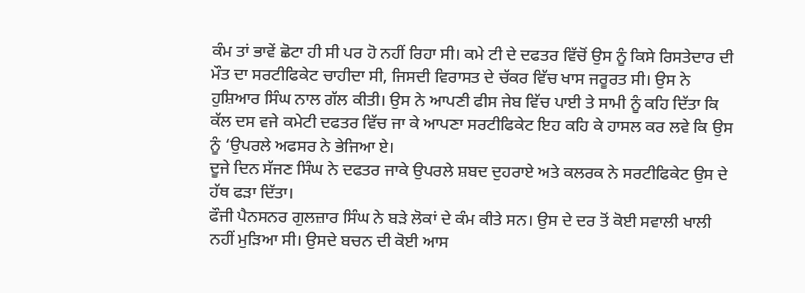ਕੰਮ ਤਾਂ ਭਾਵੇਂ ਛੋਟਾ ਹੀ ਸੀ ਪਰ ਹੋ ਨਹੀਂ ਰਿਹਾ ਸੀ। ਕਮੇ ਟੀ ਦੇ ਦਫਤਰ ਵਿੱਚੋਂ ਉਸ ਨੂੰ ਕਿਸੇ ਰਿਸਤੇਦਾਰ ਦੀ ਮੌਤ ਦਾ ਸਰਟੀਫਿਕੇਟ ਚਾਹੀਦਾ ਸੀ, ਜਿਸਦੀ ਵਿਰਾਸਤ ਦੇ ਚੱਕਰ ਵਿੱਚ ਖਾਸ ਜਰੂਰਤ ਸੀ। ਉਸ ਨੇ ਹੁਸ਼ਿਆਰ ਸਿੰਘ ਨਾਲ ਗੱਲ ਕੀਤੀ। ਉਸ ਨੇ ਆਪਣੀ ਫੀਸ ਜੇਬ ਵਿੱਚ ਪਾਈ ਤੇ ਸਾਮੀ ਨੂੰ ਕਹਿ ਦਿੱਤਾ ਕਿ ਕੱਲ ਦਸ ਵਜੇ ਕਮੇਟੀ ਦਫਤਰ ਵਿੱਚ ਜਾ ਕੇ ਆਪਣਾ ਸਰਟੀਫਿਕੇਟ ਇਹ ਕਹਿ ਕੇ ਹਾਸਲ ਕਰ ਲਵੇ ਕਿ ਉਸ ਨੂੰ ‘ਉਪਰਲੇ ਅਫਸਰ ਨੇ ਭੇਜਿਆ ਏ।
ਦੂਜੇ ਦਿਨ ਸੱਜਣ ਸਿੰਘ ਨੇ ਦਫਤਰ ਜਾਕੇ ਉਪਰਲੇ ਸ਼ਬਦ ਦੁਹਰਾਏ ਅਤੇ ਕਲਰਕ ਨੇ ਸਰਟੀਫਿਕੇਟ ਉਸ ਦੇ ਹੱਥ ਫੜਾ ਦਿੱਤਾ।
ਫੌਜੀ ਪੈਨਸਨਰ ਗੁਲਜ਼ਾਰ ਸਿੰਘ ਨੇ ਬੜੇ ਲੋਕਾਂ ਦੇ ਕੰਮ ਕੀਤੇ ਸਨ। ਉਸ ਦੇ ਦਰ ਤੋਂ ਕੋਈ ਸਵਾਲੀ ਖਾਲੀ ਨਹੀਂ ਮੁੜਿਆ ਸੀ। ਉਸਦੇ ਬਚਨ ਦੀ ਕੋਈ ਆਸ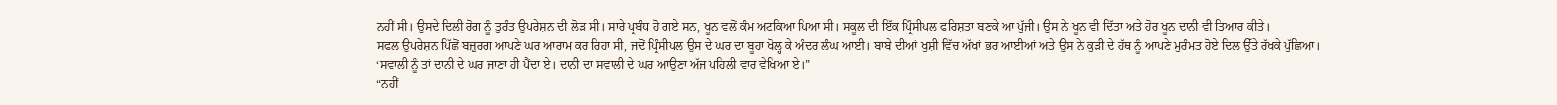ਨਹੀਂ ਸੀ। ਉਸਦੇ ਦਿਲੀ ਰੋਗ ਨੂੰ ਤੁਰੰਤ ਉਪਰੇਸ਼ਨ ਦੀ ਲੋੜ ਸੀ। ਸਾਰੇ ਪ੍ਰਬੰਧ ਹੋ ਗਏ ਸਨ, ਖੂਨ ਵਲੋਂ ਕੰਮ ਅਟਕਿਆ ਪਿਆ ਸੀ। ਸਕੂਲ ਦੀ ਇੱਕ ਪ੍ਰਿੰਸੀਪਲ ਫਰਿਸ਼ਤਾ ਬਣਕੇ ਆ ਪੁੱਜੀ। ਉਸ ਨੇ ਖੂਨ ਵੀ ਦਿੱਤਾ ਅਤੇ ਹੋਰ ਖੂਨ ਦਾਨੀ ਵੀ ਤਿਆਰ ਕੀਤੇ।
ਸਫਲ ਉਪਰੇਸ਼ਨ ਪਿੱਛੋਂ ਬਜ਼ੁਰਗ ਆਪਣੇ ਘਰ ਆਰਾਮ ਕਰ ਰਿਹਾ ਸੀ, ਜਦੋਂ ਪ੍ਰਿੰਸੀਪਲ ਉਸ ਦੇ ਘਰ ਦਾ ਬੂਹਾ ਖੋਲ੍ਹ ਕੇ ਅੰਦਰ ਲੰਘ ਆਈ। ਬਾਬੇ ਦੀਆਂ ਖੁਸ਼ੀ ਵਿੱਚ ਅੱਖਾਂ ਭਰ ਆਈਆਂ ਅਤੇ ਉਸ ਨੇ ਕੁੜੀ ਦੇ ਹੱਥ ਨੂੰ ਆਪਣੇ ਮੁਰੰਮਤ ਹੋਏ ਦਿਲ ਉੱਤੇ ਰੱਖਕੇ ਪੁੱਛਿਆ।
‘ਸਵਾਲੀ ਨੂੰ ਤਾਂ ਦਾਨੀ ਦੇ ਘਰ ਜਾਣਾ ਹੀ ਪੈਂਦਾ ਏ। ਦਾਨੀ ਦਾ ਸਵਾਲੀ ਦੇ ਘਰ ਆਉਣਾ ਅੱਜ ਪਹਿਲੀ ਵਾਰ ਵੇਖਿਆ ਏ।”
“ਨਹੀਂ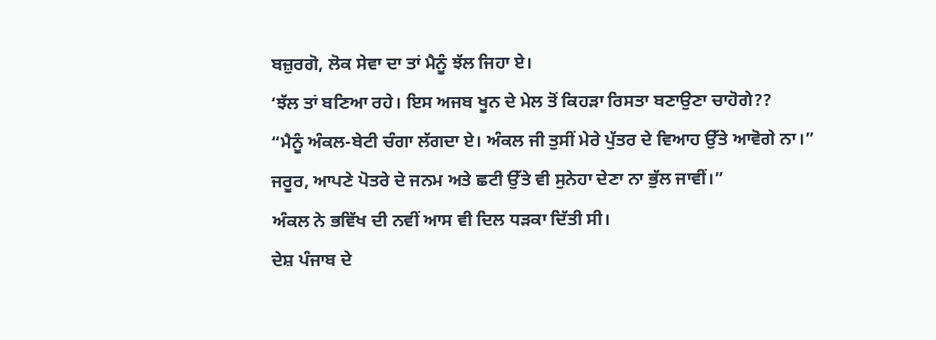ਬਜ਼ੁਰਗੋ, ਲੋਕ ਸੇਵਾ ਦਾ ਤਾਂ ਮੈਨੂੰ ਝੱਲ ਜਿਹਾ ਏ।
‘ਝੱਲ ਤਾਂ ਬਣਿਆ ਰਹੇ। ਇਸ ਅਜਬ ਖੂਨ ਦੇ ਮੇਲ ਤੋਂ ਕਿਹੜਾ ਰਿਸਤਾ ਬਣਾਉਣਾ ਚਾਹੋਗੇ??
“ਮੈਨੂੰ ਅੰਕਲ-ਬੇਟੀ ਚੰਗਾ ਲੱਗਦਾ ਏ। ਅੰਕਲ ਜੀ ਤੁਸੀਂ ਮੇਰੇ ਪੁੱਤਰ ਦੇ ਵਿਆਹ ਉੱਤੇ ਆਵੋਗੇ ਨਾ।”
ਜਰੂਰ, ਆਪਣੇ ਪੋਤਰੇ ਦੇ ਜਨਮ ਅਤੇ ਛਟੀ ਉੱਤੇ ਵੀ ਸੁਨੇਹਾ ਦੇਣਾ ਨਾ ਭੁੱਲ ਜਾਵੀਂ।”
ਅੰਕਲ ਨੇ ਭਵਿੱਖ ਦੀ ਨਵੀਂ ਆਸ ਵੀ ਦਿਲ ਧੜਕਾ ਦਿੱਤੀ ਸੀ।
ਦੇਸ਼ ਪੰਜਾਬ ਦੇ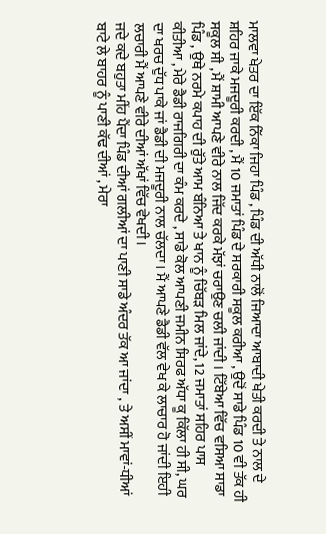ਮਾਲਵਾ ਖੇਤਰ ਦਾ ਇੱਕ ਨਿੱਕਾ ਜਿਹਾ ਪਿੰਡ , ਪਿੰਡ ਦੀ ਅੱਧੀ ਨਾਲੋਂ ਜਿਆਦਾ ਆਬਾਦੀ ਖੇਤੀ ਕਰਦੀ ਤੇ ਨਾਲ ਦੇ ਸ਼ਹਿਰ ਜਾਕੇ ਮਜਦੂਰੀ ਕਰਦੀ , ਮੈਂ 10 ਜਮਾਤਾਂ ਪਿੰਡ ਦੇ ਸਰਕਾਰੀ ਸਕੂਲ ਕਰੀਆ , ਉਦੋਂ ਸਾਡੇ ਪਿੰਡ 10 ਵੀ ਤੱਕ ਹੀ ਸਕੂਲ ਸੀ , ਮੈਂ ਸ਼ਾਮੀ ਆਪਣੇ ਵੀਰੇ ਨਾਲ ਜਿੱਦ ਕਰਕੇ ਮੱਝਾਂ ਚਰਾਉਣ ਚਲੀ ਜਾਂਦੀ । ਟਿੱਬੇਆ ਵਿੱਚ ਵਸਿਆ ਸਾਡਾ ਪਿੰਡ , ਉਥੇ ਨਰਮੇ ਕਪਾਹ ਦੀ ਰੁੱਤੇ ਆਮ ਬੰਨਿਆ ਤੇ ਖਾਨ ਨੂੰ ਚਿੱਬੜ ਮਿਲ ਜਾਂਦੇ, 12 ਜਮਾਤਾਂ ਸਹਿਰ ਪਾਸ ਕੀਤੀਆ , ਮੇਰੇ ਡੈਡੀ ਰਾਜਗਿਰੀ ਦਾ ਕੰਮ ਕਰਦੇ , ਸਾਡੇ ਕੋਲ ਆਪਣੀ ਜਮੀਨ ਸਿਰਫ ਅੱਧਾ ਕੂ ਕਿੱਲਾ ਹੀ ਸੀ, ਘਰ ਦਾ ਖਰਚ ਦੁੱਧ ਪਾਕੇ ਜਾਂ ਡੈਡੀ ਦੀ ਮਜਦੂਰੀ ਨਾਲ ਚੱਲਦਾ। ਮੈਂ ਆਪਣੇ ਡੈਡੀ ਵੱਲ ਵੇਖ ਕੇ ਲਾਚਾਰ ਹੋ ਜਾਂਦੀ ਇਹੀ ਲਚਾਰੀ ਮੈਂ ਆਪਣੇ ਵੀਰੇ ਦੀਆਂ ਅੱਖਾਂ ਵਿੱਚ ਵੇਖਦੀ।
ਜਦੇ ਕਦੇ ਬਹੁਤਾ ਮੀਂਹ ਪੈਂਦਾ ਪਿੰਡ ਦੀਆਂ ਗਲੀਆਂ ਦਾ ਪਾਣੀ ਸਾਡੇ ਅੰਦਰ ਤੱਕ ਆ ਜਾਂਦਾ , ਤੇ ਅਸੀਂ ਮਾਵਾਂ-ਧੀਆਂ ਬਾਟੇ ਲੇ ਬਾਹਰ ਨੂੰ ਪਾਣੀ ਕੱਢ ਦੀਆਂ , ਮੇਰਾ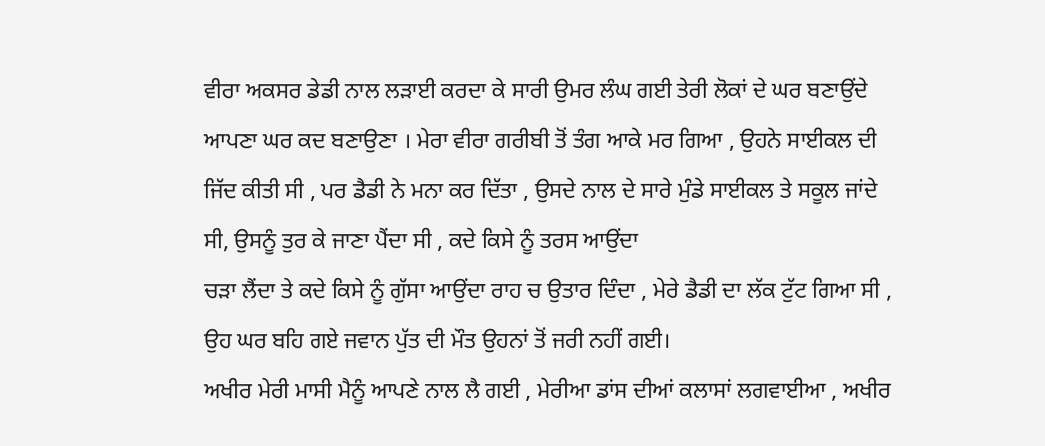ਵੀਰਾ ਅਕਸਰ ਡੇਡੀ ਨਾਲ ਲੜਾਈ ਕਰਦਾ ਕੇ ਸਾਰੀ ਉਮਰ ਲੰਘ ਗਈ ਤੇਰੀ ਲੋਕਾਂ ਦੇ ਘਰ ਬਣਾਉਂਦੇ ਆਪਣਾ ਘਰ ਕਦ ਬਣਾਉਣਾ । ਮੇਰਾ ਵੀਰਾ ਗਰੀਬੀ ਤੋਂ ਤੰਗ ਆਕੇ ਮਰ ਗਿਆ , ਉਹਨੇ ਸਾਈਕਲ ਦੀ ਜਿੱਦ ਕੀਤੀ ਸੀ , ਪਰ ਡੈਡੀ ਨੇ ਮਨਾ ਕਰ ਦਿੱਤਾ , ਉਸਦੇ ਨਾਲ ਦੇ ਸਾਰੇ ਮੁੰਡੇ ਸਾਈਕਲ ਤੇ ਸਕੂਲ ਜਾਂਦੇ ਸੀ, ਉਸਨੂੰ ਤੁਰ ਕੇ ਜਾਣਾ ਪੈਂਦਾ ਸੀ , ਕਦੇ ਕਿਸੇ ਨੂੰ ਤਰਸ ਆਉਂਦਾ
ਚੜਾ ਲੈਂਦਾ ਤੇ ਕਦੇ ਕਿਸੇ ਨੂੰ ਗੁੱਸਾ ਆਉਂਦਾ ਰਾਹ ਚ ਉਤਾਰ ਦਿੰਦਾ , ਮੇਰੇ ਡੈਡੀ ਦਾ ਲੱਕ ਟੁੱਟ ਗਿਆ ਸੀ , ਉਹ ਘਰ ਬਹਿ ਗਏ ਜਵਾਨ ਪੁੱਤ ਦੀ ਮੌਤ ਉਹਨਾਂ ਤੋਂ ਜਰੀ ਨਹੀਂ ਗਈ।
ਅਖੀਰ ਮੇਰੀ ਮਾਸੀ ਮੈਨੂੰ ਆਪਣੇ ਨਾਲ ਲੈ ਗਈ , ਮੇਰੀਆ ਡਾਂਸ ਦੀਆਂ ਕਲਾਸਾਂ ਲਗਵਾਈਆ , ਅਖੀਰ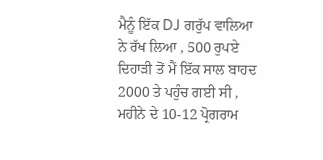ਮੈਨੂੰ ਇੱਕ DJ ਗਰੁੱਪ ਵਾਲਿਆ ਨੇ ਰੱਖ ਲਿਆ , 500 ਰੁਪਏ ਦਿਹਾੜੀ ਤੋਂ ਮੈਂ ਇੱਕ ਸਾਲ ਬਾਹਦ 2000 ਤੇ ਪਹੁੰਚ ਗਈ ਸੀ , ਮਹੀਨੇ ਦੇ 10-12 ਪ੍ਰੋਗਰਾਮ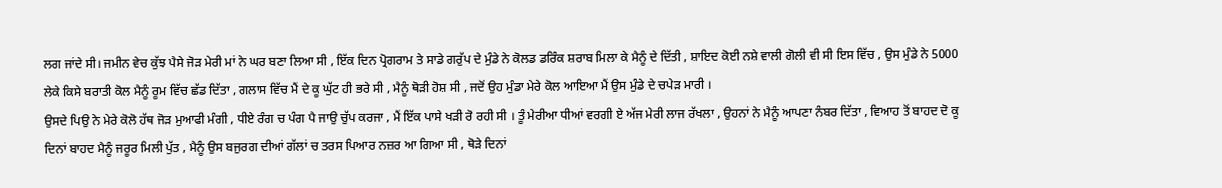ਲਗ ਜਾਂਦੇ ਸੀ। ਜਮੀਨ ਵੇਚ ਕੁੱਝ ਪੈਸੇ ਜੋੜ ਮੇਰੀ ਮਾਂ ਨੇ ਘਰ ਬਣਾ ਲਿਆ ਸੀ , ਇੱਕ ਦਿਨ ਪ੍ਰੋਗਰਾਮ ਤੇ ਸਾਡੇ ਗਰੁੱਪ ਦੇ ਮੁੰਡੇ ਨੇ ਕੋਲਡ ਡਰਿੰਕ ਸ਼ਰਾਬ ਮਿਲਾ ਕੇ ਮੈਨੂੰ ਦੇ ਦਿੱਤੀ , ਸ਼ਾਇਦ ਕੋਈ ਨਸ਼ੇ ਵਾਲੀ ਗੋਲੀ ਵੀ ਸੀ ਇਸ ਵਿੱਚ , ਉਸ ਮੁੰਡੇ ਨੇ 5000 ਲੇਕੇ ਕਿਸੇ ਬਰਾਤੀ ਕੋਲ ਮੈਨੂੰ ਰੂਮ ਵਿੱਚ ਛੱਡ ਦਿੱਤਾ , ਗਲਾਸ ਵਿੱਚ ਮੈਂ ਦੇ ਕੂ ਘੁੱਟ ਹੀ ਭਰੇ ਸੀ , ਮੈਨੂੰ ਥੋੜੀ ਹੋਸ਼ ਸੀ , ਜਦੋਂ ਉਹ ਮੁੰਡਾ ਮੇਰੇ ਕੋਲ ਆਇਆ ਮੈਂ ਉਸ ਮੁੰਡੇ ਦੇ ਚਪੇੜ ਮਾਰੀ ।
ਉਸਦੇ ਪਿਉ ਨੇ ਮੇਰੇ ਕੋਲੋ ਹੱਥ ਜੋੜ ਮੁਆਫੀ ਮੰਗੀ , ਧੀਏ ਰੰਗ ਚ ਪੰਗ ਪੈ ਜਾਉ ਚੁੱਪ ਕਰਜਾ , ਮੈਂ ਇੱਕ ਪਾਸੇ ਖੜੀ ਰੋ ਰਹੀ ਸੀ । ਤੂੰ ਮੇਰੀਆ ਧੀਆਂ ਵਰਗੀ ਏ ਅੱਜ ਮੇਰੀ ਲਾਜ ਰੱਖਲਾ , ਉਹਨਾਂ ਨੇ ਮੈਨੂੰ ਆਪਣਾ ਨੰਬਰ ਦਿੱਤਾ , ਵਿਆਹ ਤੋਂ ਬਾਹਦ ਦੋ ਕੂ ਦਿਨਾਂ ਬਾਹਦ ਮੈਨੂੰ ਜਰੂਰ ਮਿਲੀ ਪੁੱਤ , ਮੈਨੂੰ ਉਸ ਬਜੁਰਗ ਦੀਆਂ ਗੱਲਾਂ ਚ ਤਰਸ ਪਿਆਰ ਨਜ਼ਰ ਆ ਗਿਆ ਸੀ , ਥੋੜੇ ਦਿਨਾਂ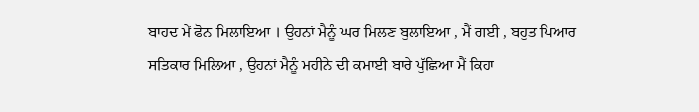ਬਾਹਦ ਮੇਂ ਫੋਨ ਮਿਲਾਇਆ । ਉਹਨਾਂ ਮੈਨੂੰ ਘਰ ਮਿਲਣ ਬੁਲਾਇਆ , ਮੈਂ ਗਈ , ਬਹੁਤ ਪਿਆਰ ਸਤਿਕਾਰ ਮਿਲਿਆ , ਉਹਨਾਂ ਮੈਨੂੰ ਮਹੀਨੇ ਦੀ ਕਮਾਈ ਬਾਰੇ ਪੁੱਛਿਆ ਮੈਂ ਕਿਹਾ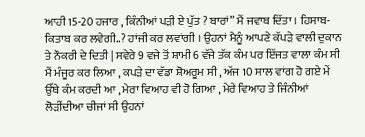ਆਹੀ 15-20 ਹਜਾਰ , ਕਿੰਨੀਆਂ ਪੜੀ ਏ ਪੁੱਤ ? ਬਾਰਾਂ” ਮੈਂ ਜਵਾਬ ਦਿੱਤਾ । ਹਿਸਾਬ-ਕਿਤਾਬ ਕਰ ਲਵੇਗੀ..? ਹਾਂਜੀ ਕਰ ਲਵਾਂਗੀ । ਉਹਨਾਂ ਮੈਨੂੰ ਆਪਣੇ ਕੱਪੜੇ ਵਾਲੀ ਦੁਕਾਨ ਤੇ ਨੌਕਰੀ ਦੇ ਦਿਤੀ | ਸਵੇਰੇ 9 ਵਜੇ ਤੋਂ ਸ਼ਾਮੀ 6 ਵੱਜੇ ਤੱਕ ਕੰਮ ਪਰ ਇੱਜਤ ਵਾਲਾ ਕੰਮ ਸੀ ਮੈਂ ਮੰਜੂਰ ਕਰ ਲਿਆ , ਕਪੜੇ ਦਾ ਵੱਡਾ ਸ਼ੋਅਰੂਮ ਸੀ , ਅੱਜ 10 ਸਾਲ ਵਾਂਗ ਹੋ ਗਏ ਮੇਂ ਉੱਥੇ ਕੰਮ ਕਰਦੀ ਆ , ਮੇਰਾ ਵਿਆਹ ਵੀ ਹੋ ਗਿਆ , ਮੇਰੇ ਵਿਆਹ ਤੇ ਜਿੰਨੀਆਂ ਲੋੜੀਂਦੀਆ ਚੀਜਾਂ ਸੀ ਉਹਨਾਂ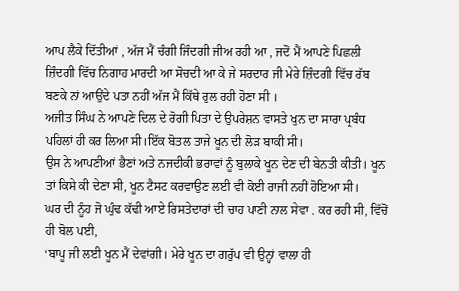ਆਪ ਲੈਕੇ ਦਿੱਤੀਆਂ , ਅੱਜ ਮੈਂ ਚੰਗੀ ਜਿੰਦਗੀ ਜੀਅ ਰਹੀ ਆ , ਜਦੋਂ ਮੈਂ ਆਪਣੇ ਪਿਛਲੀ ਜ਼ਿੰਦਗੀ ਵਿੱਚ ਨਿਗਾਹ ਮਾਰਦੀ ਆ ਸੋਚਦੀ ਆ ਕੇ ਜੇ ਸਰਦਾਰ ਜੀ ਮੇਰੇ ਜ਼ਿੰਦਗੀ ਵਿੱਚ ਰੱਬ ਬਣਕੇ ਨਾਂ ਆਉਂਦੇ ਪਤਾ ਨਹੀਂ ਅੱਜ ਮੈਂ ਕਿੱਥੇ ਰੁਲ ਰਹੀ ਹੋਣਾ ਸੀ ।
ਅਜੀਤ ਸਿੰਘ ਨੇ ਆਪਣੇ ਦਿਲ ਦੇ ਰੋਗੀ ਪਿਤਾ ਦੇ ਉਪਰੇਸ਼ਨ ਵਾਸਤੇ ਖੁਨ ਦਾ ਸਾਰਾ ਪ੍ਰਬੰਧ ਪਹਿਲਾਂ ਹੀ ਕਰ ਲਿਆ ਸੀ।ਇੱਕ ਬੋਤਲ ਤਾਜੇ ਖੂਨ ਦੀ ਲੋੜ ਬਾਕੀ ਸੀ।
ਉਸ ਨੇ ਆਪਣੀਆਂ ਭੈਣਾਂ ਅਤੇ ਨਜਦੀਕੀ ਭਰਾਵਾਂ ਨੂੰ ਬੁਲਾਕੇ ਖੂਨ ਦੇਣ ਦੀ ਬੇਨਤੀ ਕੀਤੀ। ਖੂਨ ਤਾਂ ਕਿਸੇ ਕੀ ਦੇਣਾ ਸੀ, ਖੂਨ ਟੈਸਟ ਕਰਵਾਉਣ ਲਈ ਵੀ ਕੋਈ ਰਾਜੀ ਨਹੀਂ ਹੋਇਆ ਸੀ।
ਘਰ ਦੀ ਨੂੰਹ ਜੋ ਘੁੰਢ ਕੱਢੀ ਆਏ ਰਿਸਤੇਦਾਰਾਂ ਦੀ ਚਾਹ ਪਾਣੀ ਨਾਲ ਸੇਵਾ . ਕਰ ਰਹੀ ਸੀ, ਵਿੱਚੋਂ ਹੀ ਬੋਲ ਪਈ,
‘ਬਾਪੂ ਜੀ ਲਈ ਖੂਨ ਮੈਂ ਦੇਵਾਂਗੀ। ਮੇਰੇ ਖੂਨ ਦਾ ਗਰੁੱਪ ਵੀ ਉਨ੍ਹਾਂ ਵਾਲਾ ਹੀ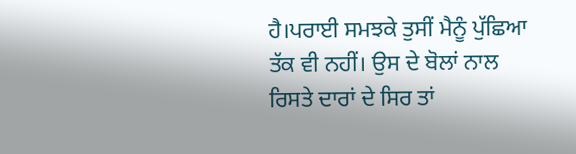ਹੈ।ਪਰਾਈ ਸਮਝਕੇ ਤੁਸੀਂ ਮੈਨੂੰ ਪੁੱਛਿਆ ਤੱਕ ਵੀ ਨਹੀਂ। ਉਸ ਦੇ ਬੋਲਾਂ ਨਾਲ ਰਿਸਤੇ ਦਾਰਾਂ ਦੇ ਸਿਰ ਤਾਂ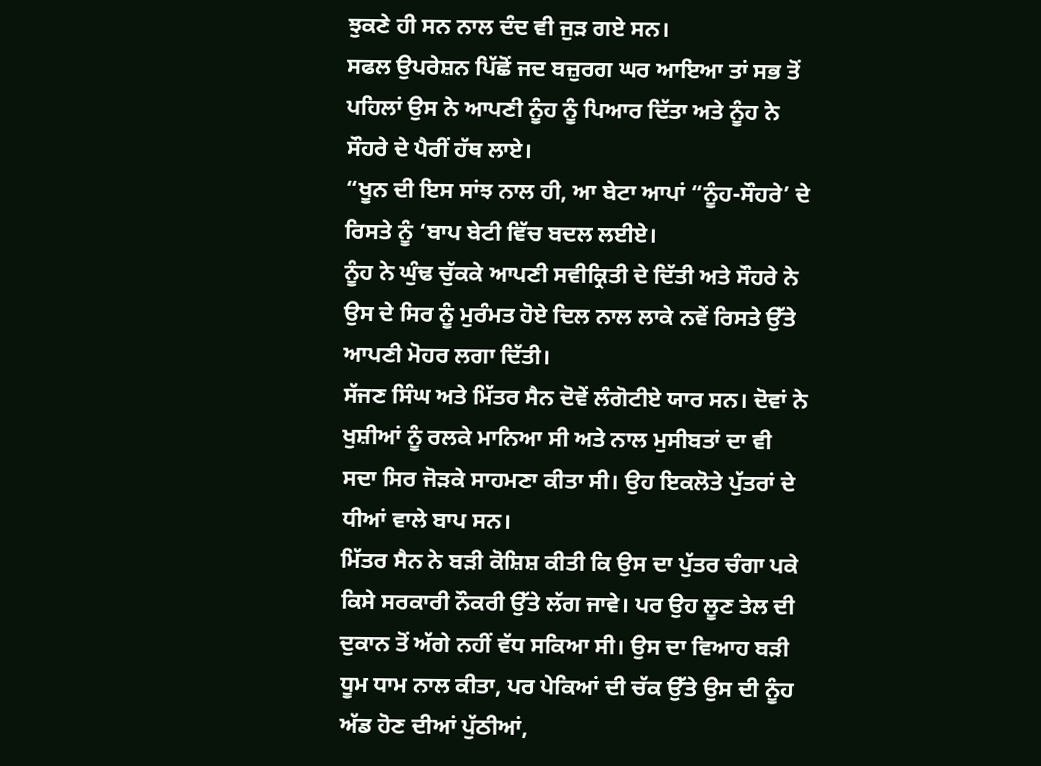ਝੁਕਣੇ ਹੀ ਸਨ ਨਾਲ ਦੰਦ ਵੀ ਜੁੜ ਗਏ ਸਨ।
ਸਫਲ ਉਪਰੇਸ਼ਨ ਪਿੱਛੋਂ ਜਦ ਬਜ਼ੁਰਗ ਘਰ ਆਇਆ ਤਾਂ ਸਭ ਤੋਂ ਪਹਿਲਾਂ ਉਸ ਨੇ ਆਪਣੀ ਨੂੰਹ ਨੂੰ ਪਿਆਰ ਦਿੱਤਾ ਅਤੇ ਨੂੰਹ ਨੇ ਸੌਹਰੇ ਦੇ ਪੈਰੀਂ ਹੱਥ ਲਾਏ।
“ਖੂਨ ਦੀ ਇਸ ਸਾਂਝ ਨਾਲ ਹੀ, ਆ ਬੇਟਾ ਆਪਾਂ “ਨੂੰਹ-ਸੌਹਰੇ’ ਦੇ ਰਿਸਤੇ ਨੂੰ ‘ਬਾਪ ਬੇਟੀ ਵਿੱਚ ਬਦਲ ਲਈਏ।
ਨੂੰਹ ਨੇ ਘੁੰਢ ਚੁੱਕਕੇ ਆਪਣੀ ਸਵੀਕ੍ਰਿਤੀ ਦੇ ਦਿੱਤੀ ਅਤੇ ਸੌਹਰੇ ਨੇ ਉਸ ਦੇ ਸਿਰ ਨੂੰ ਮੁਰੰਮਤ ਹੋਏ ਦਿਲ ਨਾਲ ਲਾਕੇ ਨਵੇਂ ਰਿਸਤੇ ਉੱਤੇ ਆਪਣੀ ਮੋਹਰ ਲਗਾ ਦਿੱਤੀ।
ਸੱਜਣ ਸਿੰਘ ਅਤੇ ਮਿੱਤਰ ਸੈਨ ਦੋਵੇਂ ਲੰਗੋਟੀਏ ਯਾਰ ਸਨ। ਦੋਵਾਂ ਨੇ ਖੁਸ਼ੀਆਂ ਨੂੰ ਰਲਕੇ ਮਾਨਿਆ ਸੀ ਅਤੇ ਨਾਲ ਮੁਸੀਬਤਾਂ ਦਾ ਵੀ ਸਦਾ ਸਿਰ ਜੋੜਕੇ ਸਾਹਮਣਾ ਕੀਤਾ ਸੀ। ਉਹ ਇਕਲੋਤੇ ਪੁੱਤਰਾਂ ਦੇ ਧੀਆਂ ਵਾਲੇ ਬਾਪ ਸਨ।
ਮਿੱਤਰ ਸੈਨ ਨੇ ਬੜੀ ਕੋਸ਼ਿਸ਼ ਕੀਤੀ ਕਿ ਉਸ ਦਾ ਪੁੱਤਰ ਚੰਗਾ ਪਕੇ ਕਿਸੇ ਸਰਕਾਰੀ ਨੌਕਰੀ ਉੱਤੇ ਲੱਗ ਜਾਵੇ। ਪਰ ਉਹ ਲੂਣ ਤੇਲ ਦੀ ਦੁਕਾਨ ਤੋਂ ਅੱਗੇ ਨਹੀਂ ਵੱਧ ਸਕਿਆ ਸੀ। ਉਸ ਦਾ ਵਿਆਹ ਬੜੀ ਧੂਮ ਧਾਮ ਨਾਲ ਕੀਤਾ, ਪਰ ਪੇਕਿਆਂ ਦੀ ਚੱਕ ਉੱਤੇ ਉਸ ਦੀ ਨੂੰਹ ਅੱਡ ਹੋਣ ਦੀਆਂ ਪੁੱਠੀਆਂ,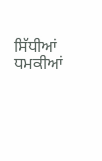ਸਿੱਧੀਆਂ ਧਮਕੀਆਂ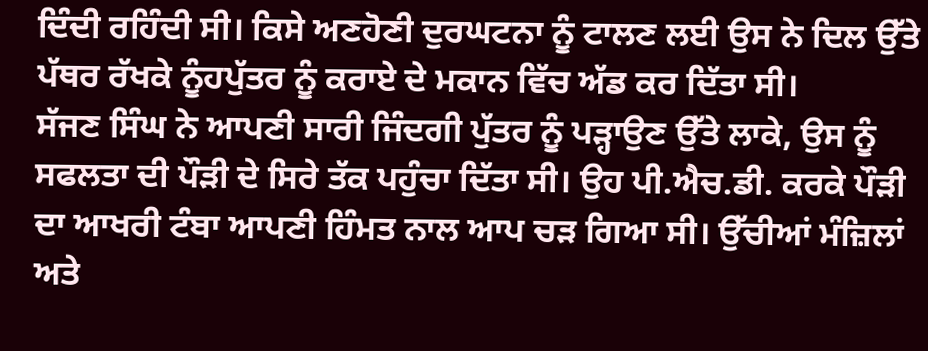ਦਿੰਦੀ ਰਹਿੰਦੀ ਸੀ। ਕਿਸੇ ਅਣਹੋਣੀ ਦੁਰਘਟਨਾ ਨੂੰ ਟਾਲਣ ਲਈ ਉਸ ਨੇ ਦਿਲ ਉੱਤੇ ਪੱਥਰ ਰੱਖਕੇ ਨੂੰਹਪੁੱਤਰ ਨੂੰ ਕਰਾਏ ਦੇ ਮਕਾਨ ਵਿੱਚ ਅੱਡ ਕਰ ਦਿੱਤਾ ਸੀ।
ਸੱਜਣ ਸਿੰਘ ਨੇ ਆਪਣੀ ਸਾਰੀ ਜਿੰਦਗੀ ਪੁੱਤਰ ਨੂੰ ਪੜ੍ਹਾਉਣ ਉੱਤੇ ਲਾਕੇ, ਉਸ ਨੂੰ ਸਫਲਤਾ ਦੀ ਪੌੜੀ ਦੇ ਸਿਰੇ ਤੱਕ ਪਹੁੰਚਾ ਦਿੱਤਾ ਸੀ। ਉਹ ਪੀ.ਐਚ.ਡੀ. ਕਰਕੇ ਪੌੜੀ ਦਾ ਆਖਰੀ ਟੰਬਾ ਆਪਣੀ ਹਿੰਮਤ ਨਾਲ ਆਪ ਚੜ ਗਿਆ ਸੀ। ਉੱਚੀਆਂ ਮੰਜ਼ਿਲਾਂ ਅਤੇ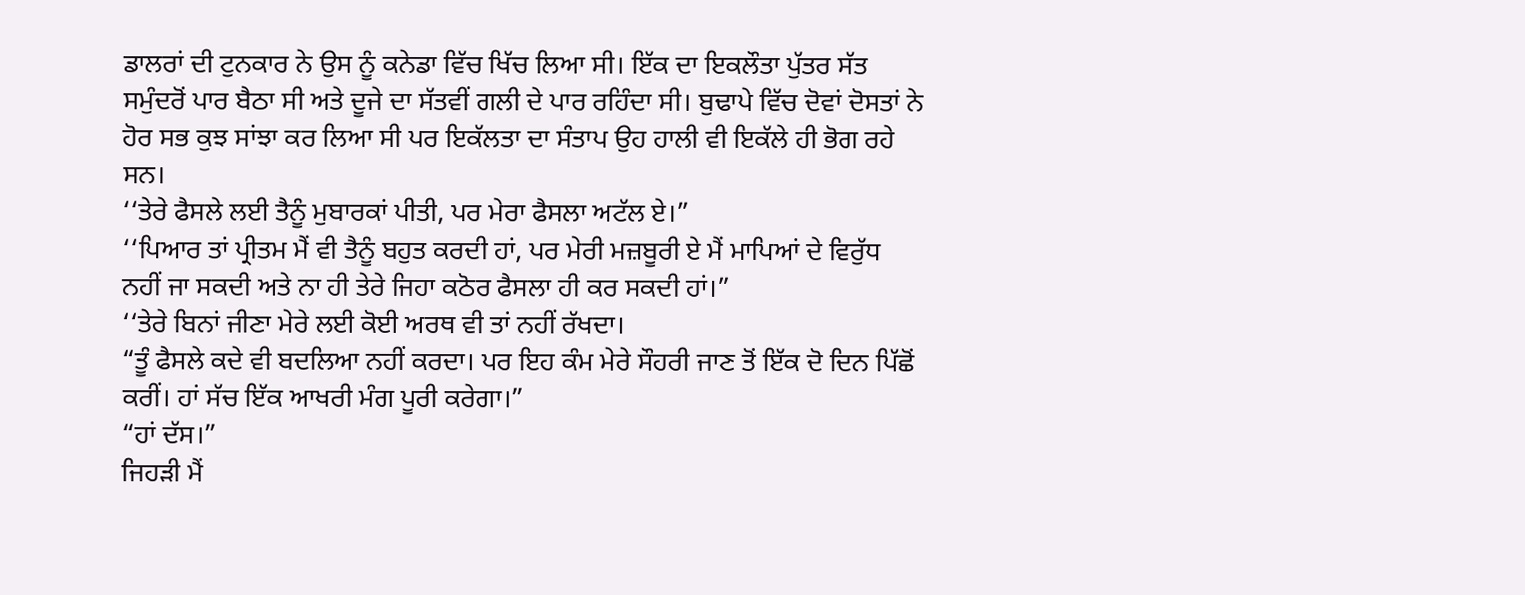ਡਾਲਰਾਂ ਦੀ ਟੁਨਕਾਰ ਨੇ ਉਸ ਨੂੰ ਕਨੇਡਾ ਵਿੱਚ ਖਿੱਚ ਲਿਆ ਸੀ। ਇੱਕ ਦਾ ਇਕਲੌਤਾ ਪੁੱਤਰ ਸੱਤ ਸਮੁੰਦਰੋਂ ਪਾਰ ਬੈਠਾ ਸੀ ਅਤੇ ਦੂਜੇ ਦਾ ਸੱਤਵੀਂ ਗਲੀ ਦੇ ਪਾਰ ਰਹਿੰਦਾ ਸੀ। ਬੁਢਾਪੇ ਵਿੱਚ ਦੋਵਾਂ ਦੋਸਤਾਂ ਨੇ ਹੋਰ ਸਭ ਕੁਝ ਸਾਂਝਾ ਕਰ ਲਿਆ ਸੀ ਪਰ ਇਕੱਲਤਾ ਦਾ ਸੰਤਾਪ ਉਹ ਹਾਲੀ ਵੀ ਇਕੱਲੇ ਹੀ ਭੋਗ ਰਹੇ ਸਨ।
‘‘ਤੇਰੇ ਫੈਸਲੇ ਲਈ ਤੈਨੂੰ ਮੁਬਾਰਕਾਂ ਪੀਤੀ, ਪਰ ਮੇਰਾ ਫੈਸਲਾ ਅਟੱਲ ਏ।”
‘‘ਪਿਆਰ ਤਾਂ ਪ੍ਰੀਤਮ ਮੈਂ ਵੀ ਤੈਨੂੰ ਬਹੁਤ ਕਰਦੀ ਹਾਂ, ਪਰ ਮੇਰੀ ਮਜ਼ਬੂਰੀ ਏ ਮੈਂ ਮਾਪਿਆਂ ਦੇ ਵਿਰੁੱਧ ਨਹੀਂ ਜਾ ਸਕਦੀ ਅਤੇ ਨਾ ਹੀ ਤੇਰੇ ਜਿਹਾ ਕਠੋਰ ਫੈਸਲਾ ਹੀ ਕਰ ਸਕਦੀ ਹਾਂ।”
‘‘ਤੇਰੇ ਬਿਨਾਂ ਜੀਣਾ ਮੇਰੇ ਲਈ ਕੋਈ ਅਰਥ ਵੀ ਤਾਂ ਨਹੀਂ ਰੱਖਦਾ।
“ਤੂੰ ਫੈਸਲੇ ਕਦੇ ਵੀ ਬਦਲਿਆ ਨਹੀਂ ਕਰਦਾ। ਪਰ ਇਹ ਕੰਮ ਮੇਰੇ ਸੌਹਰੀ ਜਾਣ ਤੋਂ ਇੱਕ ਦੋ ਦਿਨ ਪਿੱਛੋਂ ਕਰੀਂ। ਹਾਂ ਸੱਚ ਇੱਕ ਆਖਰੀ ਮੰਗ ਪੂਰੀ ਕਰੇਗਾ।”
“ਹਾਂ ਦੱਸ।”
ਜਿਹੜੀ ਮੈਂ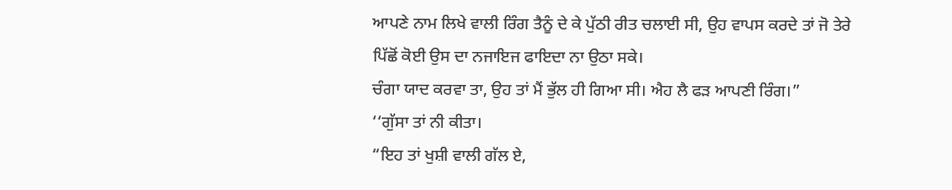ਆਪਣੇ ਨਾਮ ਲਿਖੇ ਵਾਲੀ ਰਿੰਗ ਤੈਨੂੰ ਦੇ ਕੇ ਪੁੱਠੀ ਰੀਤ ਚਲਾਈ ਸੀ, ਉਹ ਵਾਪਸ ਕਰਦੇ ਤਾਂ ਜੋ ਤੇਰੇ ਪਿੱਛੋਂ ਕੋਈ ਉਸ ਦਾ ਨਜਾਇਜ ਫਾਇਦਾ ਨਾ ਉਠਾ ਸਕੇ।
ਚੰਗਾ ਯਾਦ ਕਰਵਾ ਤਾ, ਉਹ ਤਾਂ ਮੈਂ ਭੁੱਲ ਹੀ ਗਿਆ ਸੀ। ਐਹ ਲੈ ਫੜ ਆਪਣੀ ਰਿੰਗ।”
‘‘ਗੁੱਸਾ ਤਾਂ ਨੀ ਕੀਤਾ।
“ਇਹ ਤਾਂ ਖੁਸ਼ੀ ਵਾਲੀ ਗੱਲ ਏ,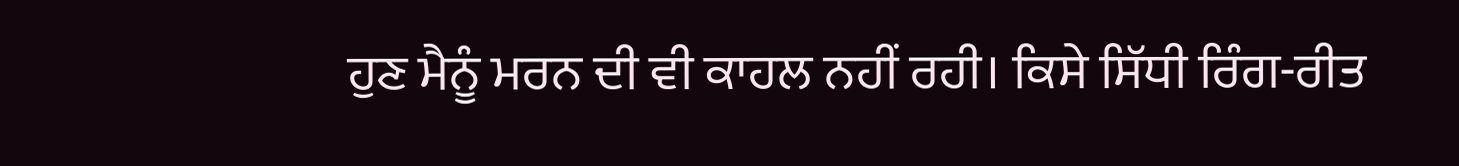ਹੁਣ ਮੈਨੂੰ ਮਰਨ ਦੀ ਵੀ ਕਾਹਲ ਨਹੀਂ ਰਹੀ। ਕਿਸੇ ਸਿੱਧੀ ਰਿੰਗ-ਰੀਤ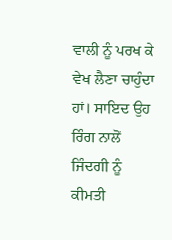ਵਾਲੀ ਨੂੰ ਪਰਖ ਕੇ ਵੇਖ ਲੈਣਾ ਚਾਹੁੰਦਾ ਹਾਂ। ਸਾਇਦ ਉਹ ਰਿੰਗ ਨਾਲੋਂ ਜਿੰਦਗੀ ਨੂੰ ਕੀਮਤੀ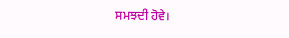ਸਮਝਦੀ ਹੋਵੇ।